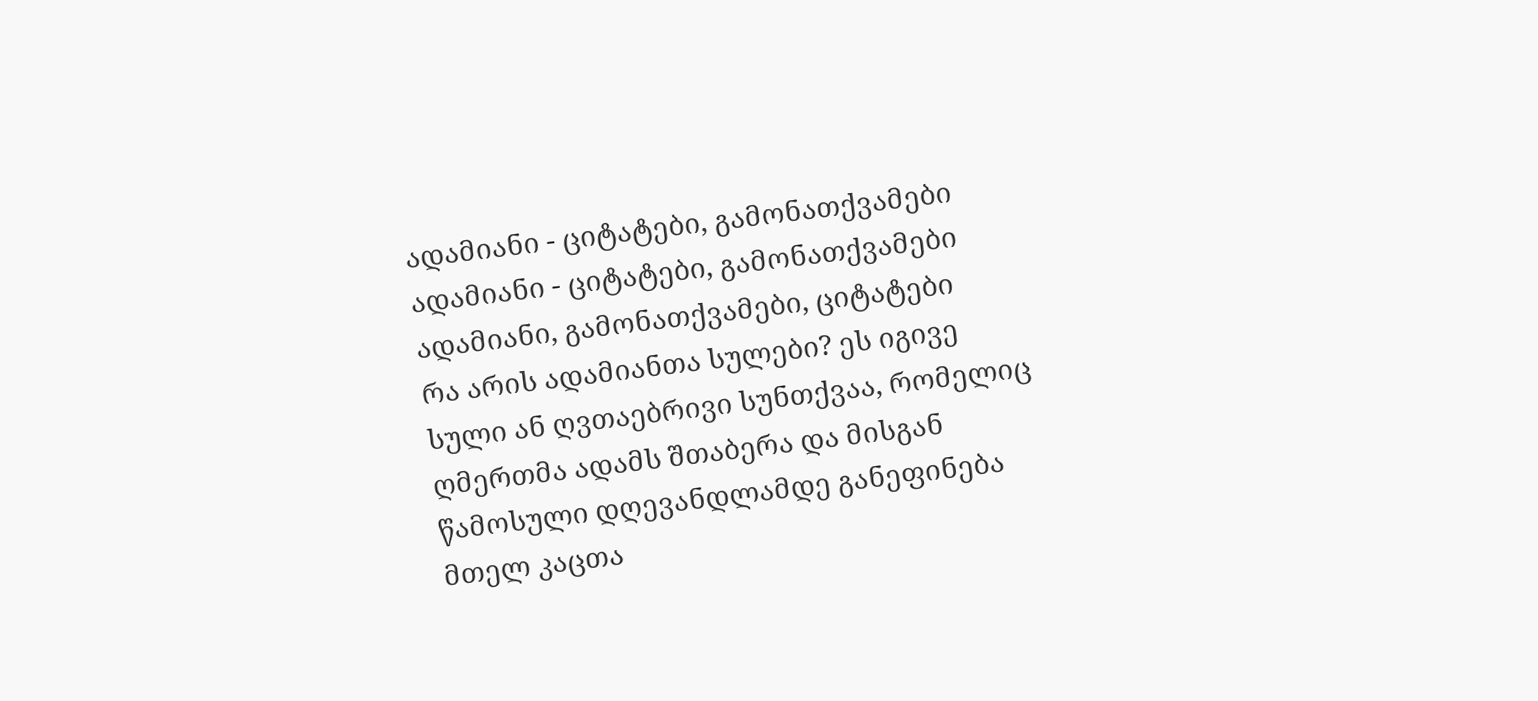ადამიანი - ციტატები, გამონათქვამები
ადამიანი - ციტატები, გამონათქვამები ადამიანი, გამონათქვამები, ციტატები
რა არის ადამიანთა სულები? ეს იგივე სული ან ღვთაებრივი სუნთქვაა, რომელიც ღმერთმა ადამს შთაბერა და მისგან წამოსული დღევანდლამდე განეფინება მთელ კაცთა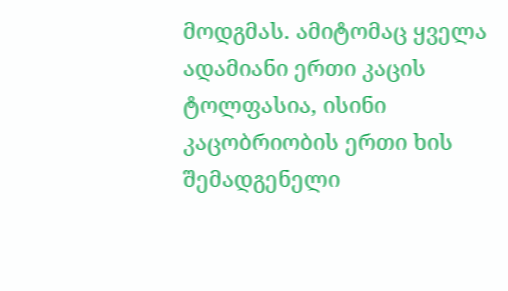მოდგმას. ამიტომაც ყველა ადამიანი ერთი კაცის ტოლფასია, ისინი კაცობრიობის ერთი ხის შემადგენელი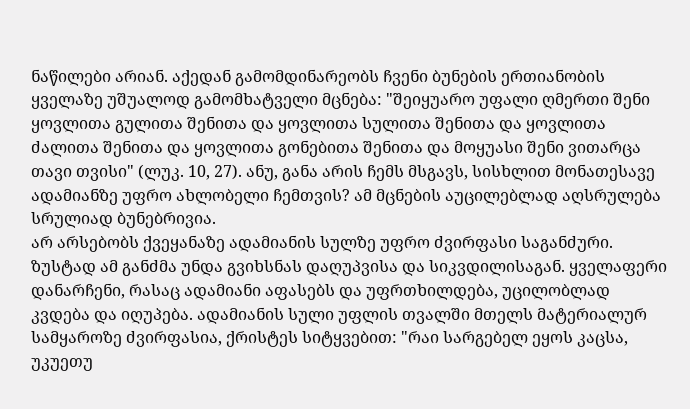ნაწილები არიან. აქედან გამომდინარეობს ჩვენი ბუნების ერთიანობის ყველაზე უშუალოდ გამომხატველი მცნება: "შეიყუარო უფალი ღმერთი შენი ყოვლითა გულითა შენითა და ყოვლითა სულითა შენითა და ყოვლითა ძალითა შენითა და ყოვლითა გონებითა შენითა და მოყუასი შენი ვითარცა თავი თვისი" (ლუკ. 10, 27). ანუ, განა არის ჩემს მსგავს, სისხლით მონათესავე ადამიანზე უფრო ახლობელი ჩემთვის? ამ მცნების აუცილებლად აღსრულება სრულიად ბუნებრივია.
არ არსებობს ქვეყანაზე ადამიანის სულზე უფრო ძვირფასი საგანძური. ზუსტად ამ განძმა უნდა გვიხსნას დაღუპვისა და სიკვდილისაგან. ყველაფერი დანარჩენი, რასაც ადამიანი აფასებს და უფრთხილდება, უცილობლად კვდება და იღუპება. ადამიანის სული უფლის თვალში მთელს მატერიალურ სამყაროზე ძვირფასია, ქრისტეს სიტყვებით: "რაი სარგებელ ეყოს კაცსა, უკუეთუ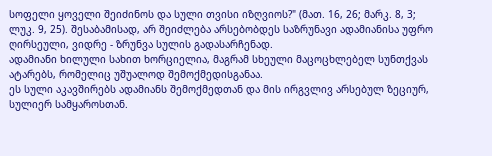სოფელი ყოველი შეიძინოს და სული თვისი იზღვიოს?" (მათ. 16, 26; მარკ. 8, 3; ლუკ. 9, 25). შესაბამისად, არ შეიძლება არსებობდეს საზრუნავი ადამიანისა უფრო ღირსეული, ვიდრე - ზრუნვა სულის გადასარჩენად.
ადამიანი ხილული სახით ხორციელია, მაგრამ სხეული მაცოცხლებელ სუნთქვას ატარებს, რომელიც უშუალოდ შემოქმედისგანაა.
ეს სული აკავშირებს ადამიანს შემოქმედთან და მის ირგვლივ არსებულ ზეციურ, სულიერ სამყაროსთან.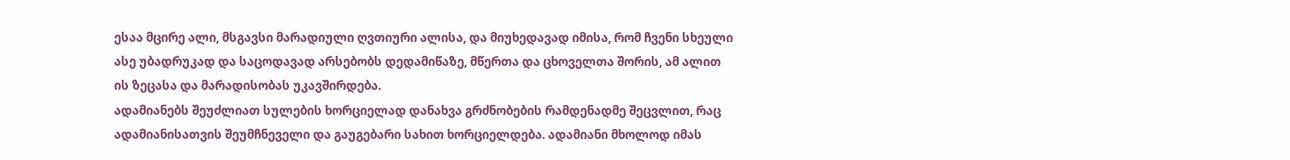ესაა მცირე ალი, მსგავსი მარადიული ღვთიური ალისა, და მიუხედავად იმისა, რომ ჩვენი სხეული ასე უბადრუკად და საცოდავად არსებობს დედამიწაზე, მწერთა და ცხოველთა შორის, ამ ალით ის ზეცასა და მარადისობას უკავშირდება.
ადამიანებს შეუძლიათ სულების ხორციელად დანახვა გრძნობების რამდენადმე შეცვლით, რაც ადამიანისათვის შეუმჩნეველი და გაუგებარი სახით ხორციელდება. ადამიანი მხოლოდ იმას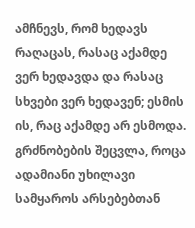ამჩნევს, რომ ხედავს რაღაცას, რასაც აქამდე ვერ ხედავდა და რასაც სხვები ვერ ხედავენ; ესმის ის, რაც აქამდე არ ესმოდა. გრძნობების შეცვლა, როცა ადამიანი უხილავი სამყაროს არსებებთან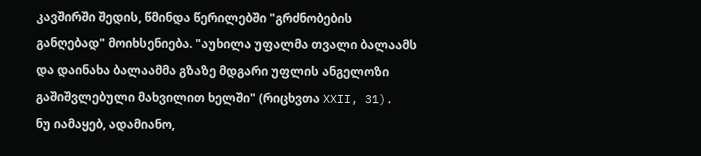კავშირში შედის, წმინდა წერილებში "გრძნობების განღებად" მოიხსენიება. "აუხილა უფალმა თვალი ბალაამს და დაინახა ბალაამმა გზაზე მდგარი უფლის ანგელოზი გაშიშვლებული მახვილით ხელში" (რიცხვთა XXII, 31).
ნუ იამაყებ, ადამიანო,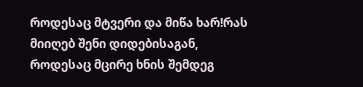როდესაც მტვერი და მიწა ხარ!რას მიიღებ შენი დიდებისაგან, როდესაც მცირე ხნის შემდეგ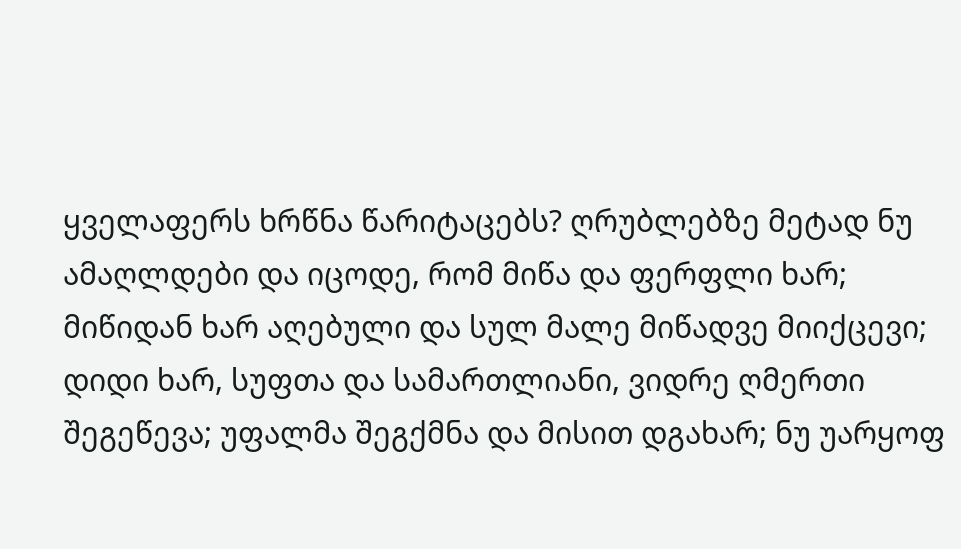ყველაფერს ხრწნა წარიტაცებს? ღრუბლებზე მეტად ნუ ამაღლდები და იცოდე, რომ მიწა და ფერფლი ხარ; მიწიდან ხარ აღებული და სულ მალე მიწადვე მიიქცევი; დიდი ხარ, სუფთა და სამართლიანი, ვიდრე ღმერთი შეგეწევა; უფალმა შეგქმნა და მისით დგახარ; ნუ უარყოფ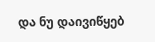და ნუ დაივიწყებ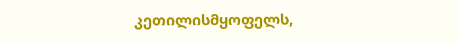კეთილისმყოფელს,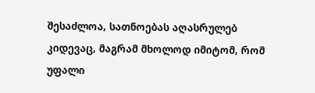შესაძლოა, სათნოებას აღასრულებ კიდევაც, მაგრამ მხოლოდ იმიტომ, რომ უფალი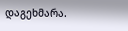დაგეხმარა.